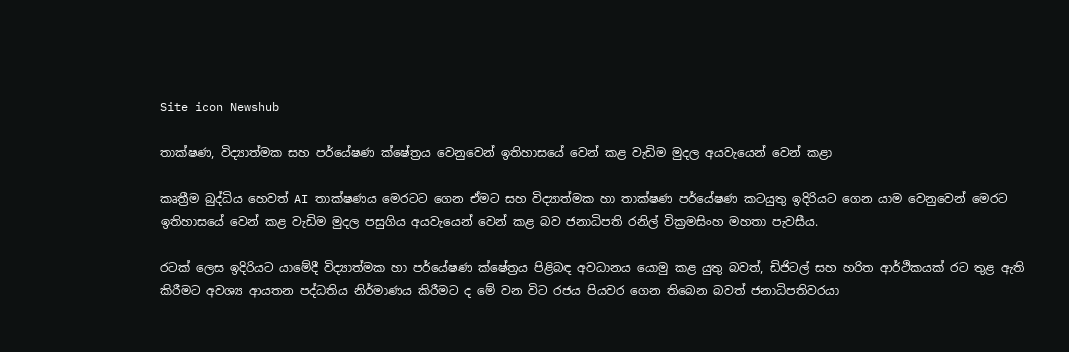Site icon Newshub

තාක්ෂණ, විද්‍යාත්මක සහ පර්යේෂණ ක්ෂේත්‍රය වෙනුවෙන් ඉතිහාසයේ වෙන් කළ වැඩිම මුදල අයවැයෙන් වෙන් කළා

කෘත්‍රීම බුද්ධිය හෙවත් AI තාක්ෂණය මෙරටට ගෙන ඒමට සහ විද්‍යාත්මක හා තාක්ෂණ පර්යේෂණ කටයුතු ඉදිරියට ගෙන යාම වෙනුවෙන් මෙරට ඉතිහාසයේ වෙන් කළ වැඩිම මුදල පසුගිය අයවැයෙන් වෙන් කළ බව ජනාධිපති රනිල් වික්‍රමසිංහ මහතා පැවසීය.

රටක් ලෙස ඉදිරියට යාමේදී විද්‍යාත්මක හා පර්යේෂණ ක්ෂේත්‍රය පිළිබඳ අවධානය යොමු කළ යුතු බවත්, ඩිජිටල් සහ හරිත ආර්ථිකයක් රට තුළ ඇති කිරීමට අවශ්‍ය ආයතන පද්ධතිය නිර්මාණය කිරීමට ද මේ වන විට රජය පියවර ගෙන තිබෙන බවත් ජනාධිපතිවරයා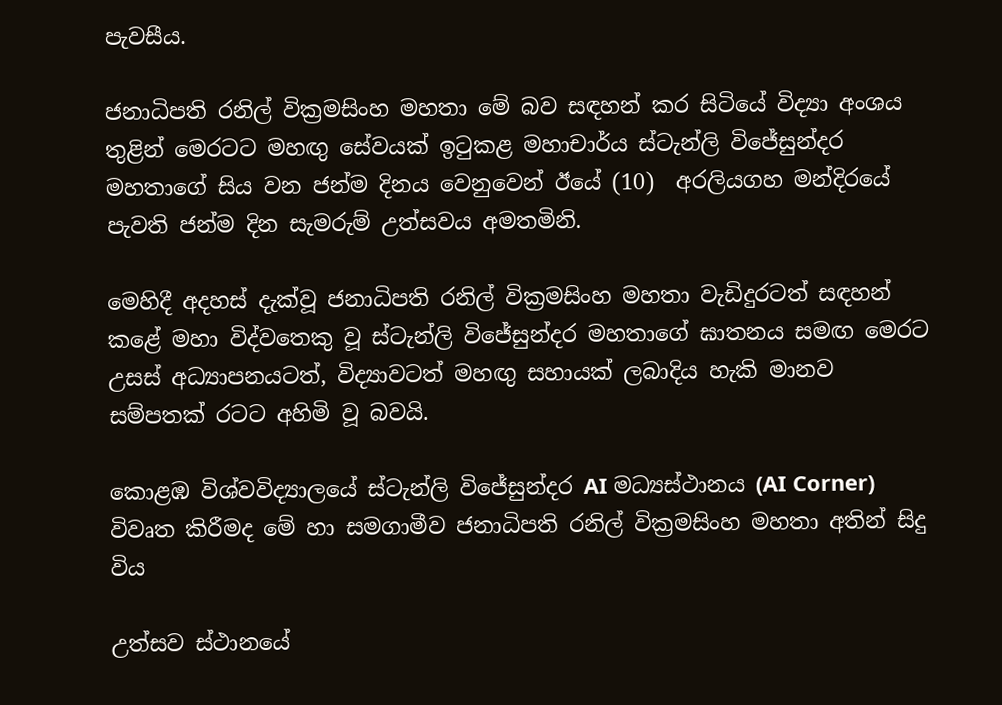පැවසීය.

ජනාධිපති රනිල් වික්‍රමසිංහ මහතා මේ බව සඳහන් කර සිටියේ විද්‍යා අංශය තුළින් මෙරටට මහඟු සේවයක් ඉටුකළ මහාචාර්ය ස්ටැන්ලි විජේසුන්දර මහතාගේ සිය වන ජන්ම දිනය වෙනුවෙන් ඊයේ (10)  අරලියගහ මන්දිරයේ පැවති ජන්ම දින සැමරුම් උත්සවය අමතමිනි.

මෙහිදී අදහස් දැක්වූ ජනාධිපති රනිල් වික්‍රමසිංහ මහතා වැඩිදුරටත් සඳහන් කළේ මහා විද්වතෙකු වූ ස්ටැන්ලි විජේසුන්දර මහතාගේ ඝාතනය සමඟ මෙරට උසස් අධ්‍යාපනයටත්, විද්‍යාවටත් මහඟු සහායක් ලබාදිය හැකි මානව සම්පතක් රටට අහිමි වූ බවයි.

කොළඹ විශ්වවිද්‍යාලයේ ස්ටැන්ලි විජේසුන්දර AI මධ්‍යස්ථානය (AI Corner) විවෘත කිරීමද මේ හා සමගාමීව ජනාධිපති රනිල් වික්‍රමසිංහ මහතා අතින් සිදු විය

උත්සව ස්ථානයේ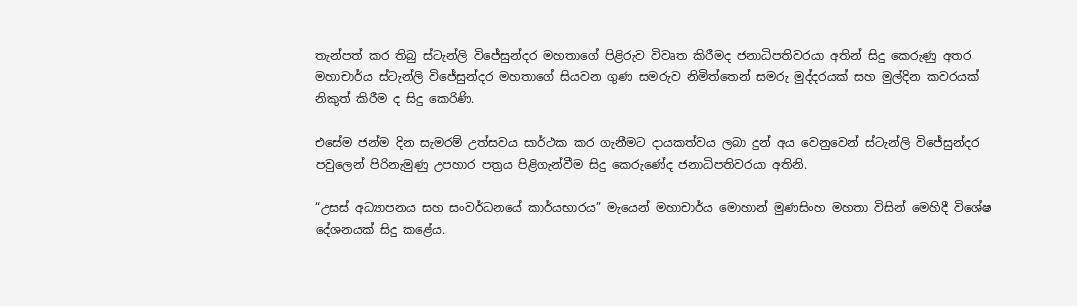තැන්පත් කර තිබු ස්ටැන්ලි විජේසුන්දර මහතාගේ පිළිරුව විවෘත කිරීමද ජනාධිපතිවරයා අතින් සිදු කෙරුණු අතර මහාචාර්ය ස්ටැන්ලි විජේසු‍න්දර මහතාගේ සියවන ගුණ සමරුව නිමිත්තෙන් සමරු මුද්දරයක් සහ මුල්දින කවරයක් නිකුත් කිරීම ද සිදු කෙරිණි.

එසේම ජන්ම දින සැමරම් උත්සවය සාර්ථක කර ගැනීමට දායකත්වය ලබා දුන් අය වෙනුවෙන් ස්ටැන්ලි විජේසුන්දර පවුලෙන් පිරිනැමුණු උපහාර පත්‍රය පිළිගැන්වීම සිදු කෙරුණේද ජනාධිපතිවරයා අතිනි.

“උසස් අධ්‍යාපනය සහ සංවර්ධනයේ කාර්යභාරය” මැයෙන් මහාචාර්ය මොහාන් මුණසිංහ මහතා විසින් මෙහිදී විශේෂ දේශනයක් සිදු කළේය.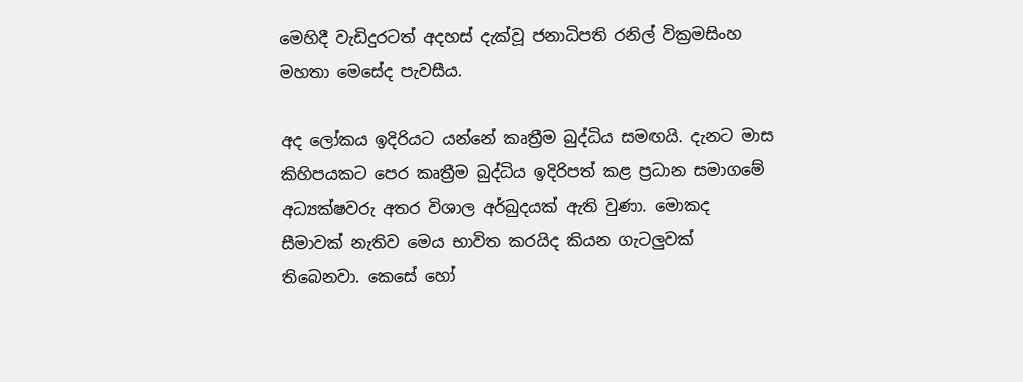මෙහිදී වැඩිදුරටත් අදහස් දැක්වූ ජනාධිපති රනිල් වික්‍රමසිංහ මහතා මෙසේද පැවසීය.

අද ලෝකය ඉදිරියට යන්නේ කෘත්‍රීම බුද්ධිය සමඟයි. දැනට මාස කිහිපයකට පෙර කෘත්‍රීම බුද්ධිය ඉදිරිපත් කළ ප්‍රධාන සමාගමේ අධ්‍යක්ෂවරු අතර විශාල අර්බුදයක් ඇති වුණා. මොකද සීමාවක් නැතිව මෙය භාවිත කරයිද කියන ගැටලුවක් තිබෙනවා. කෙසේ හෝ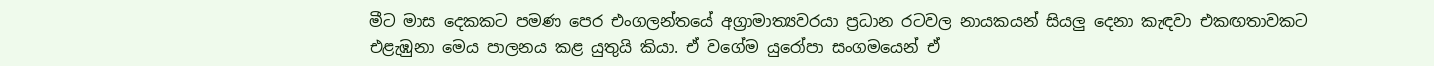මීට මාස දෙකකට පමණ පෙර එංගලන්තයේ අග්‍රාමාත්‍යවරයා ප්‍රධාන රටවල නායකයන් සියලු දෙනා කැඳවා එකඟතාවකට එළැඹුනා මෙය පාලනය කළ යුතුයි කියා. ඒ වගේම යුරෝපා සංගමයෙන් ඒ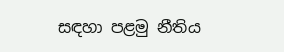සඳහා පළමු නීතිය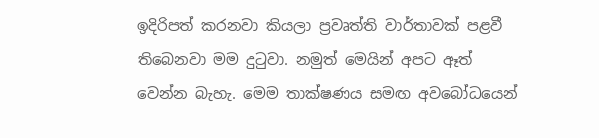ඉදිරිපත් කරනවා කියලා ප්‍රවෘත්ති වාර්තාවක් පළවී තිබෙනවා මම දුටුවා. නමුත් මෙයින් අපට ඈත් වෙන්න බැහැ. මෙම තාක්ෂණය සමඟ අවබෝධයෙන්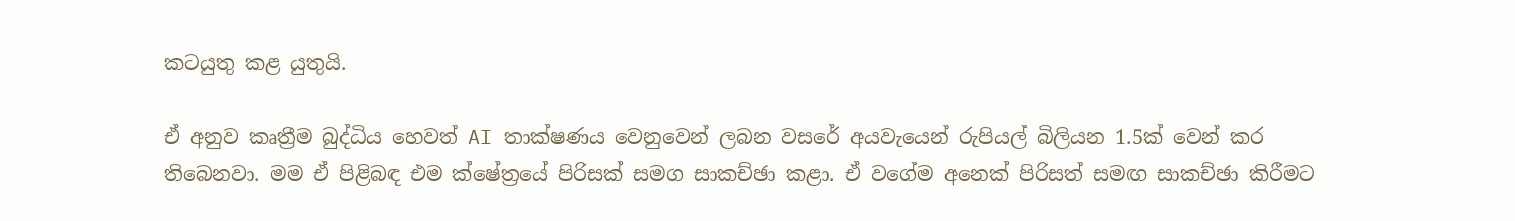කටයුතු කළ යුතුයි.

ඒ අනුව කෘත්‍රීම බුද්ධිය හෙවත් AI තාක්ෂණය වෙනුවෙන් ලබන වසරේ අයවැයෙන් රුපියල් බිලියන 1.5ක් වෙන් කර තිබෙනවා. මම ඒ පිළිබඳ එම ක්ෂේත්‍රයේ පිරිසක් සමග සාකච්ඡා කළා. ඒ වගේම අනෙක් පිරිසත් සමඟ සාකච්ඡා කිරීමට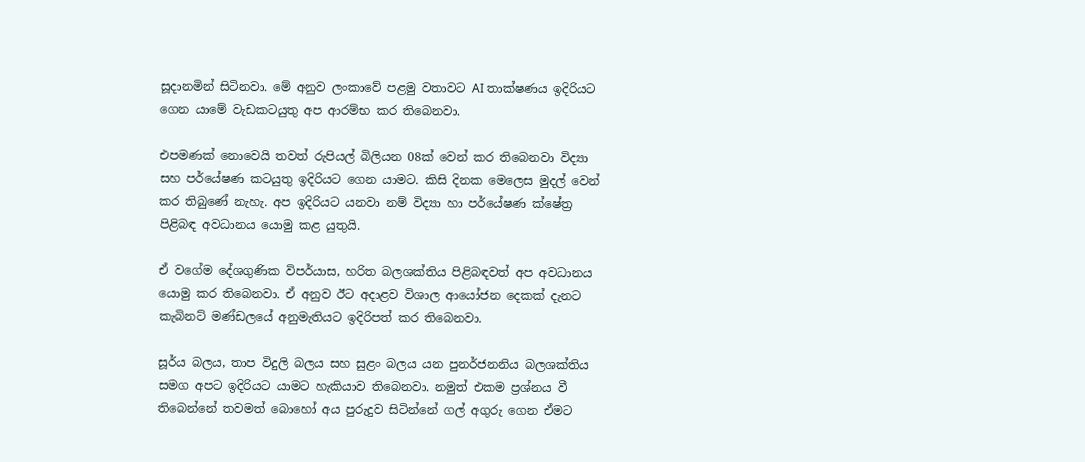සූදානමින් සිටිනවා. මේ අනුව ලංකාවේ පළමු වතාවට AI තාක්ෂණය ඉදිරියට ගෙන යාමේ වැඩකටයුතු අප ආරම්භ කර තිබෙනවා.

එපමණක් නොවෙයි තවත් රුපියල් බිලියන 08ක් වෙන් කර තිබෙනවා විද්‍යා සහ පර්යේෂණ කටයුතු ඉදිරියට ගෙන යාමට. කිසි දිනක මෙලෙස මුදල් වෙන් කර තිබුණේ නැහැ. අප ඉදිරියට යනවා නම් විද්‍යා හා පර්යේෂණ ක්ෂේත්‍ර පිළිබඳ අවධානය යොමු කළ යුතුයි.

ඒ වගේම දේශගුණික විපර්යාස, හරිත බලශක්තිය පිළිබඳවත් අප අවධානය යොමු කර තිබෙනවා. ඒ අනුව ඊට අදාළව විශාල ආයෝජන දෙකක් දැනට කැබිනට් මණ්ඩලයේ අනුමැතියට ඉදිරිපත් කර තිබෙනවා.

සූර්ය බලය, තාප විදුලි බලය සහ සුළං බලය යන පුනර්ජනනිය බලශක්තිය සමග අපට ඉදිරියට යාමට හැකියාව තිබෙනවා. නමුත් එකම ප්‍රශ්නය වී තිබෙන්නේ තවමත් බොහෝ අය පුරුදුව සිටින්නේ ගල් අගුරු ගෙන ඒමට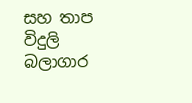සහ තාප විදුලි බලාගාර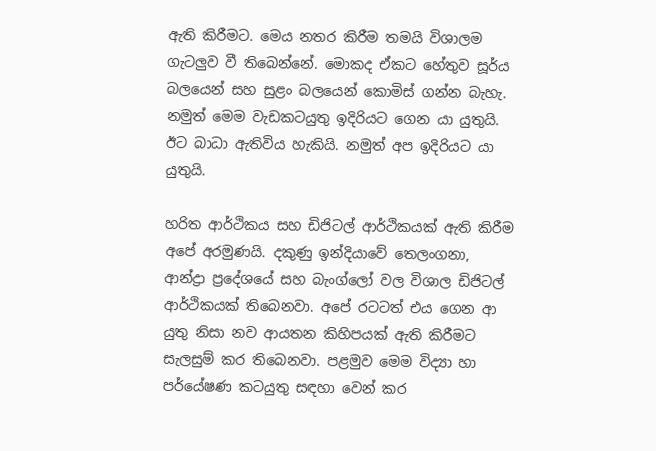ඇති කිරීමට. මෙය නතර කිරීම තමයි විශාලම ගැටලුව වී තිබෙන්නේ. මොකද ඒකට හේතුව සූර්ය බලයෙන් සහ සුළං බලයෙන් කොමිස් ගන්න බැහැ. නමුත් මෙම වැඩකටයුතු ඉදිරියට ගෙන යා යුතුයි. ඊට බාධා ඇතිවිය හැකියි. නමුත් අප ඉදිරියට යා යුතුයි.

හරිත ආර්ථිකය සහ ඩිජිටල් ආර්ථිකයක් ඇති කිරීම අපේ අරමුණයි. දකුණු ඉන්දියාවේ තෙලංගනා, ආන්ද්‍රා ප්‍රදේශයේ සහ බැංග්ලෝ වල විශාල ඩිජිටල් ආර්ථිකයක් තිබෙනවා. අපේ රටටත් එය ගෙන ආ යුතු නිසා නව ආයතන කිහිපයක් ඇති කිරීමට සැලසුම් කර තිබෙනවා. පළමුව මෙම විද්‍යා හා පර්යේෂණ කටයුතු සඳහා වෙන් කර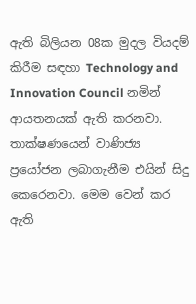ඇති බිලියන 08ක මුදල වියදම් කිරීම සඳහා Technology and Innovation Council නමින් ආයතනයක් ඇති කරනවා. තාක්ෂණයෙන් වාණිජ්‍ය ප්‍රයෝජන ලබාගැනීම එයින් සිදු කෙරෙනවා. මෙම වෙන් කර ඇති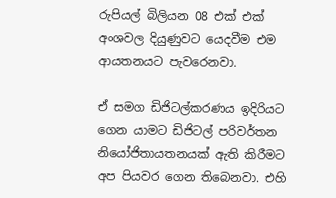රුපියල් බිලියන 08 එක් එක් අංශවල දියුණුවට යෙදවීම එම ආයතනයට පැවරෙනවා.

ඒ සමග ඩිජිටල්කරණය ඉදිරියට ගෙන යාමට ඩිජිටල් පරිවර්තන නියෝජිතායතනයක් ඇති කිරීමට අප පියවර ගෙන තිබෙනවා. එහි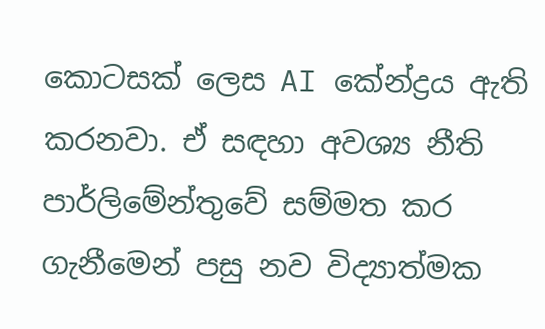කොටසක් ලෙස AI කේන්ද්‍රය ඇති කරනවා. ඒ සඳහා අවශ්‍ය නීති පාර්ලිමේන්තුවේ සම්මත කර ගැනීමෙන් පසු නව විද්‍යාත්මක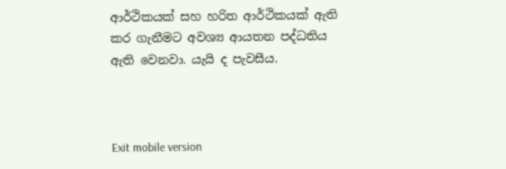ආර්ථිකයක් සහ හරිත ආර්ථිකයක් ඇති කර ගැනීමට අවශ්‍ය ආයතන පද්ධතිය ඇති වෙනවා. යැයි ද පැවසීය.



Exit mobile version